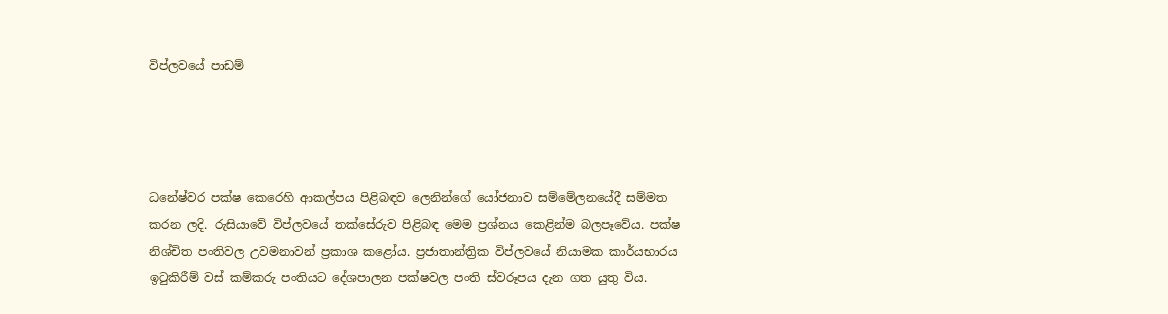විප්ලවයේ පාඩම්




ධනේෂ්වර පක්ෂ කෙරෙහි ආකල්පය පිළිබඳව ලෙනින්ගේ යෝජනාව සම්මේලනයේදී සම්මත කරන ලදි. රුසියාවේ විප්ලවයේ තක්සේරුව පිළිබඳ මෙම ප්‍රශ්නය කෙළින්ම බලපෑවේය. පක්ෂ නිශ්චිත පංතිවල උවමනාවන් ප්‍රකාශ කළෝය. ප්‍රජාතාන්ත්‍රික විප්ලවයේ නියාමක කාර්යභාරය ඉටුකිරීම් වස් කම්කරු පංතියට දේශපාලන පක්ෂවල පංති ස්වරූපය දැන ගත යුතු විය.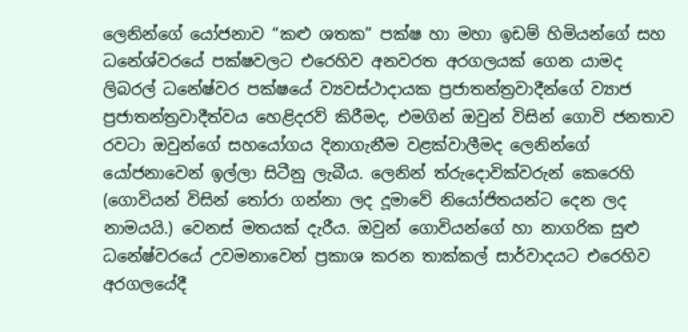ලෙනින්ගේ යෝජනාව “කළු ශතක” පක්ෂ හා මහා ඉඩම් හිමියන්ගේ සහ ධනේශ්වරයේ පක්ෂවලට එරෙහිව අනවරත අරගලයක් ගෙන යාමද ලිබරල් ධනේෂ්වර පක්ෂයේ ව්‍යවස්ථාදායක ප්‍රජාතන්ත්‍රවාදීන්ගේ ව්‍යාජ ප්‍රජාතන්ත්‍රවාදීත්වය හෙළිදරව් කිරීමද, එමගින් ඔවුන් විසින් ගොවි ජනතාව රවටා ඔවුන්ගේ සහයෝගය දිනාගැනීම වළක්වාලීමද ලෙනින්ගේ යෝජනාවෙන් ඉල්ලා සිටීනු ලැබීය. ලෙනින් ත්රුදොවික්වරුන් කෙරෙහි (ගොවියන් විසින් තෝරා ගන්නා ලද දූමාවේ නියෝජිතයන්ට දෙන ලද නාමයයි.) වෙනස් මතයක් දැරීය. ඔවුන් ගොවියන්ගේ හා නාගරික සුළු ධනේෂ්වරයේ උවමනාවෙන් ප්‍රකාශ කරන තාක්කල් සාර්වාදයට එරෙහිව අරගලයේදී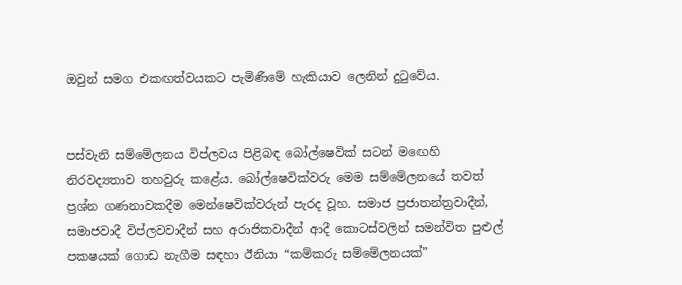ඔවුන් සමග එකඟත්වයකට පැමිණීමේ හැකියාව ලෙනින් දුටුවේය.


පස්වැනි සම්මේලනය විප්ලවය පිළිබඳ බෝල්ෂෙවික් සටන් මඟෙහි නිරවද්‍යතාව තහවුරු කළේය. බෝල්ෂෙවික්වරු මෙම සම්මේලනයේ තවත් ප්‍රශ්න ගණනාවකදීම මෙන්ෂෙවික්වරුන් පැරද වූහ. සමාජ ප්‍රජාතන්ත්‍රවාදීන්, සමාජවාදී විප්ලවවාදීන් සහ අරාජිකවාදීන් ආදී කොටස්වලින් සමන්විත පුළුල් පකෂයක් ගොඩ නැගීම සඳහා ඊනියා “කම්කරු සම්මේලනයක්”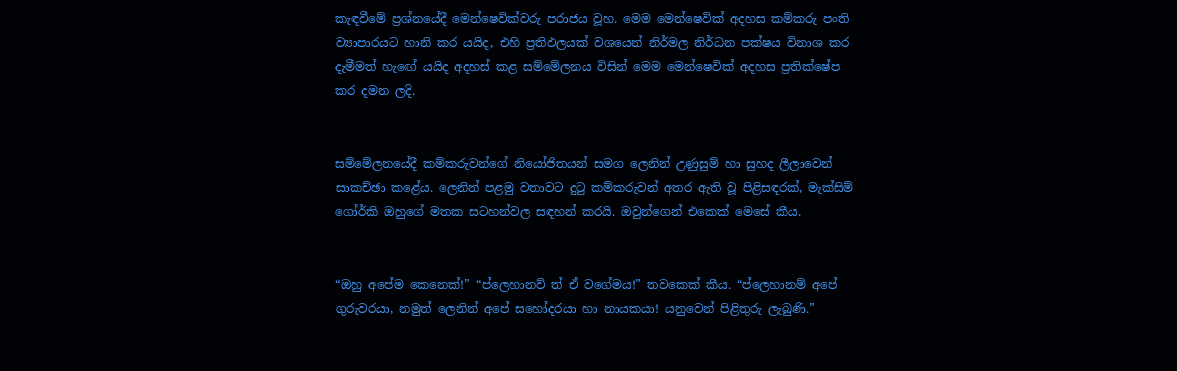කැඳවීමේ ප්‍රශ්නයේදී මෙන්ෂෙවික්වරු පරාජය වූහ. මෙම මෙන්ෂෙවික් අදහස කම්කරු පංති ව්‍යාපාරයට හානි කර යයිද, එහි ප්‍රතිඵලයක් වශයෙන් නිර්මල නිර්ධන පක්ෂය විනාශ කර දැමීමත් හැඟේ යයිද අදහස් කළ සම්මේලනය විසින් මෙම මෙන්ෂෙවික් අදහස ප්‍රතික්ෂේප කර දමන ලදි.


සම්මේලනයේදී කම්කරුවන්ගේ නියෝජිතයන් සමග ලෙනින් උණුසුම් හා සුහද ලීලාවෙන් සාකච්ඡා කළේය. ලෙනින් පළමු වතාවට දුටු කම්කරුවන් අතර ඇති වූ පිළිසඳරක්, මැක්සිම් ගෝර්කි ඔහුගේ මතක සටහන්වල සඳහන් කරයි. ඔවුන්ගෙන් එකෙක් මෙසේ කීය.


“ඔහු අපේම කෙනෙක්!” “ප්ලෙහානව් ත් ඒ වගේමය!” තවකෙක් කීය. “ප්ලෙහානම් අපේ ගුරුවරයා, නමුත් ලෙනින් අපේ සහෝදරයා හා නායකයා! යනුවෙන් පිළිතුරු ලැබුණි.”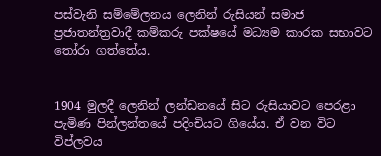පස්වැනි සම්මේලනය ලෙනින් රුසියන් සමාජ ප්‍රජාතන්ත්‍රවාදී කම්කරු පක්ෂයේ මධ්‍යම කාරක සභාවට තෝරා ගත්තේය.


1904 මුලදී ලෙනින් ලන්ඩනයේ සිට රුසියාවට පෙරළා  පැමිණ පින්ලන්තයේ පදිංචියට ගියේය. ඒ වන විට විප්ලවය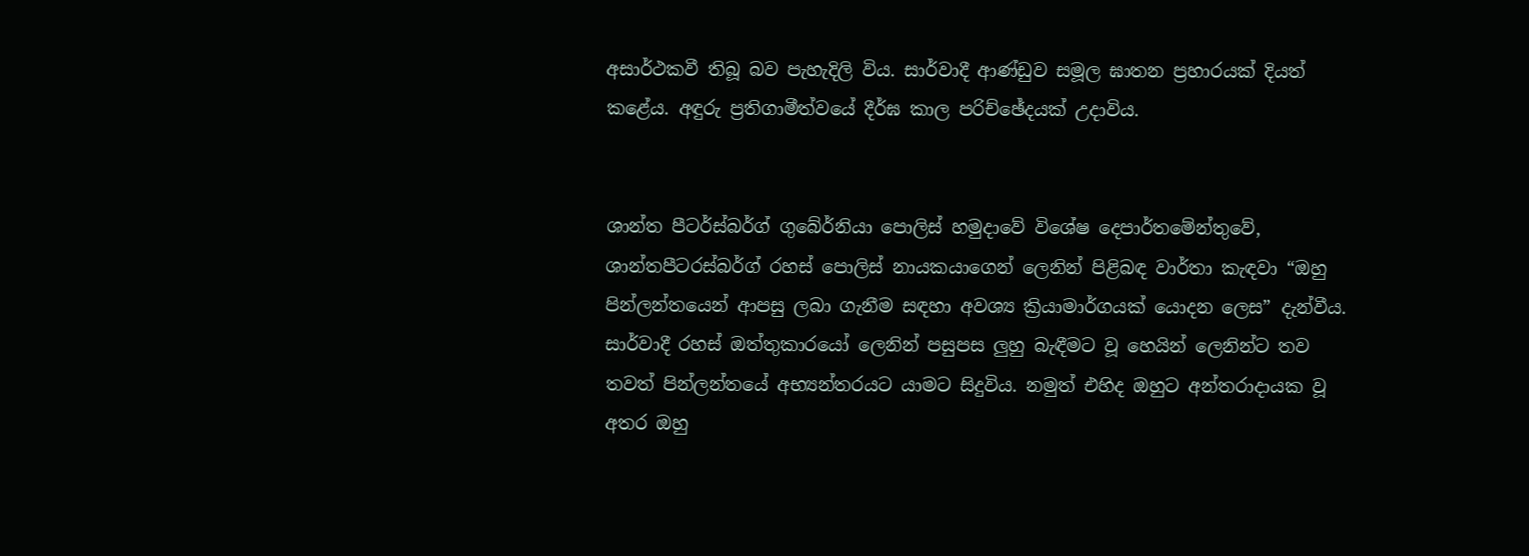අසාර්ථකවී තිබූ බව පැහැදිලි විය. සාර්වාදී ආණ්ඩුව සමූල ඝාතන ප්‍රහාරයක් දියත් කළේය. අඳුරු ප්‍රතිගාමීත්වයේ දීර්ඝ කාල පරිච්ඡේදයක් උදාවිය.


ශාන්ත පීටර්ස්බර්ග් ගුබේර්නියා පොලිස් හමුදාවේ විශේෂ දෙපාර්තමේන්තුවේ, ශාන්තපීටරස්බර්ග් රහස් පොලිස් නායකයාගෙන් ලෙනින් පිළිබඳ වාර්තා කැඳවා “ඔහු පින්ලන්තයෙන් ආපසු ලබා ගැනීම සඳහා අවශ්‍ය ක්‍රියාමාර්ගයක් යොදන ලෙස” දැන්වීය. සාර්වාදී රහස් ඔත්තුකාරයෝ ලෙනින් පසුපස ලුහු බැඳීමට වූ හෙයින් ලෙනින්ට තව තවත් පින්ලන්තයේ අභ්‍යන්තරයට යාමට සිදුවිය. නමුත් එහිද ඔහුට අන්තරාදායක වූ අතර ඔහු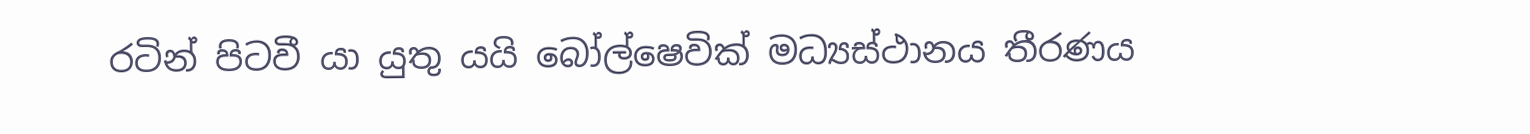රටින් පිටවී යා යුතු යයි බෝල්ෂෙවික් මධ්‍යස්ථානය තීරණය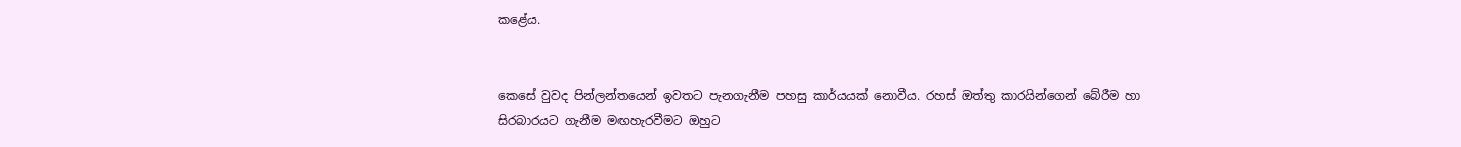කළේය.


කෙසේ වුවද පින්ලන්තයෙන් ඉවතට පැනගැනීම පහසු කාර්යයක් නොවීය. රහස් ඔත්තු කාරයින්ගෙන් බේරීම හා සිරබාරයට ගැනීම මඟහැරවීමට ඔහුට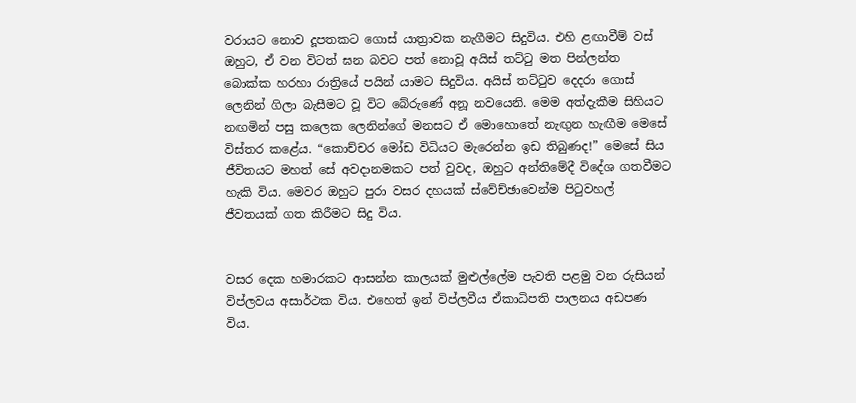වරායට නොව දූපතකට ගොස් යාත්‍රාවක නැගීමට සිදුවිය. එහි ළඟාවීම් වස් ඔහුට, ඒ වන විටත් ඝන බවට පත් නොවූ අයිස් තට්ටු මත පින්ලන්ත බොක්ක හරහා රාත්‍රියේ පයින් යාමට සිදුවිය. අයිස් තට්ටුව දෙදරා ගොස් ලෙනින් ගිලා බැසීමට වූ විට බේරුණේ අනූ නවයෙනි. මෙම අත්දැකීම සිහියට නඟමින් පසු කලෙක ලෙනින්ගේ මනසට ඒ මොහොතේ නැඟුන හැඟීම මෙසේ විස්තර කළේය. “කොච්චර මෝඩ විධියට මැරෙන්න ඉඩ තිබුණද!” මෙසේ සිය ජීවිතයට මහත් සේ අවදානමකට පත් වුවද, ඔහුට අන්තිමේදී විදේශ ගතවීමට හැකි විය. මෙවර ඔහුට පුරා වසර දහයක් ස්වේච්ඡාවෙන්ම පිටුවහල් ජීවතයක් ගත කිරීමට සිදු විය.


වසර දෙක හමාරකට ආසන්න කාලයක් මුළුල්ලේම පැවති පළමු වන රුසියන් විප්ලවය අසාර්ථක විය. එහෙත් ඉන් විප්ලවීය ඒකාධිපති පාලනය අඩපණ විය.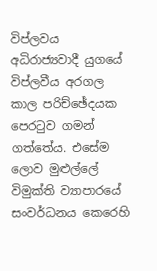විප්ලවය අධිරාජ්‍යවාදී යුගයේ විප්ලවීය අරගල කාල පරිච්ඡේදයක පෙරටුව ගමන් ගත්තේය. එසේම ලොව මුළුල්ලේ විමුක්ති ව්‍යාපාරයේ සංවර්ධනය කෙරෙහි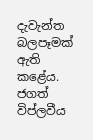දැවැන්ත බලපෑමක් ඇති කළේය. ජගත් විප්ලවීය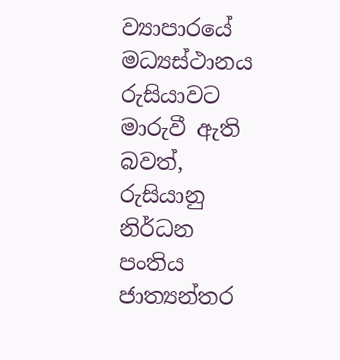ව්‍යාපාරයේ මධ්‍යස්ථානය රුසියාවට මාරුවී ඇති බවත්, රුසියානු නිර්ධන පංතිය ජාත්‍යන්තර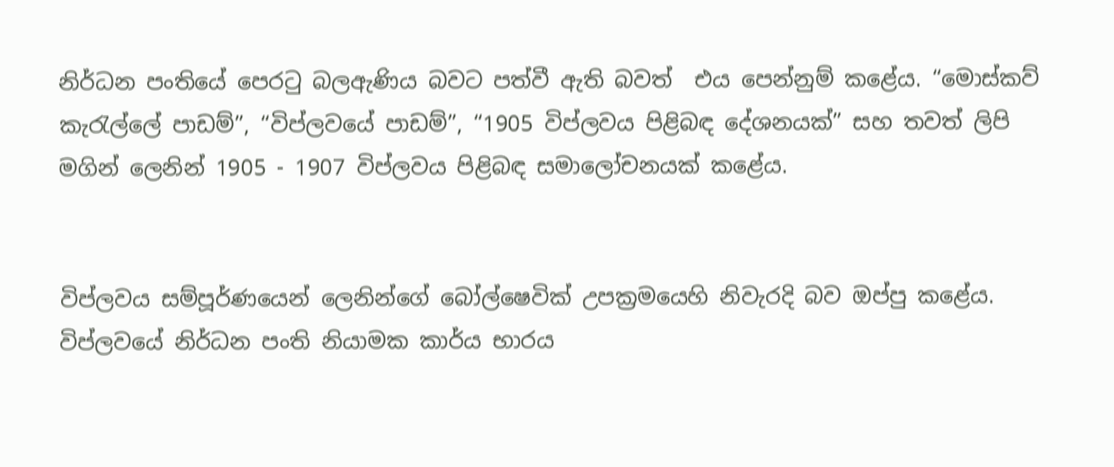නිර්ධන පංතියේ පෙරටු බලඇණිය බවට පත්වී ඇති බවත්  එය පෙන්නුම් කළේය. “මොස්කව් කැරැල්ලේ පාඩම්”, “විප්ලවයේ පාඩම්”, “1905 විප්ලවය පිළිබඳ දේශනයක්” සහ තවත් ලිපි මගින් ලෙනින් 1905 - 1907 විප්ලවය පිළිබඳ සමාලෝචනයක් කළේය.


විප්ලවය සම්පූර්ණයෙන් ලෙනින්ගේ බෝල්ෂෙවික් උපක්‍රමයෙහි නිවැරදි බව ඔප්පු කළේය. විප්ලවයේ නිර්ධන පංති නියාමක කාර්ය භාරය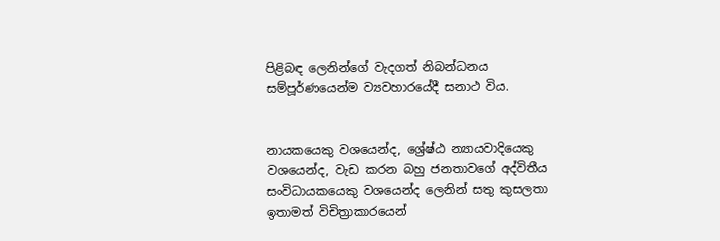පිළිබඳ ලෙනින්ගේ වැදගත් නිබන්ධනය සම්පූර්ණයෙන්ම ව්‍යවහාරයේදී සනාථ විය.


නායකයෙකු වශයෙන්ද, ශ්‍රේෂ්ඨ න්‍යායවාදියෙකු වශයෙන්ද, වැඩ කරන බහු ජනතාවගේ අද්විතීය සංවිධායකයෙකු වශයෙන්ද ලෙනින් සතු කුසලතා ඉතාමත් විචිත්‍රාකාරයෙන්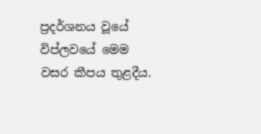ප්‍රදර්ශනය වූයේ විප්ලවයේ මෙම වසර කීපය තුළදීය.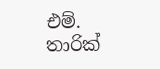එම්. තාරික්